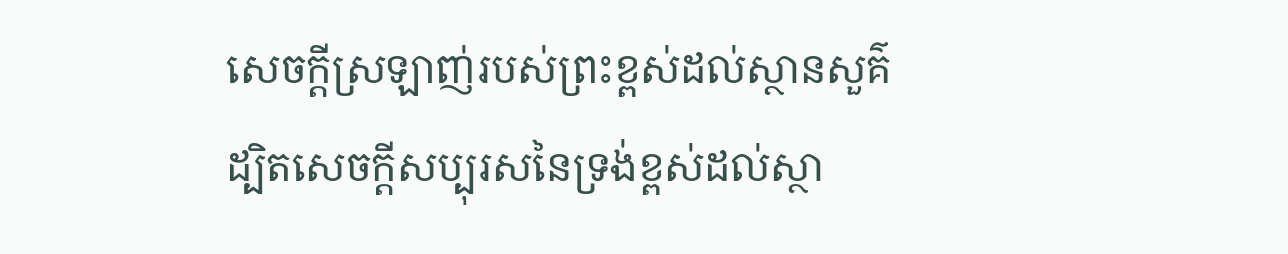សេចក្តីស្រឡាញ់របស់ព្រះខ្ពស់ដល់ស្ថានសួគ៌
ដ្បិតសេចក្តីសប្បុរសនៃទ្រង់ខ្ពស់ដល់ស្ថា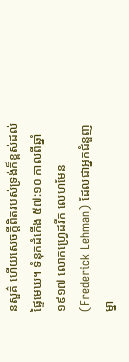នសួគ៌ ហើយសេចក្តីពិតរបស់ទ្រង់ក៏ខ្ពស់ដល់ផ្ទៃមេឃ។ ទំនុកដំកើង ៥៧:១០ កាលពីឆ្នាំ១៩១៧ លោកហ្វ្រេដរីក លេហមែន(Frederick Lehman) ដែលជាអ្នកជំនួញម្នា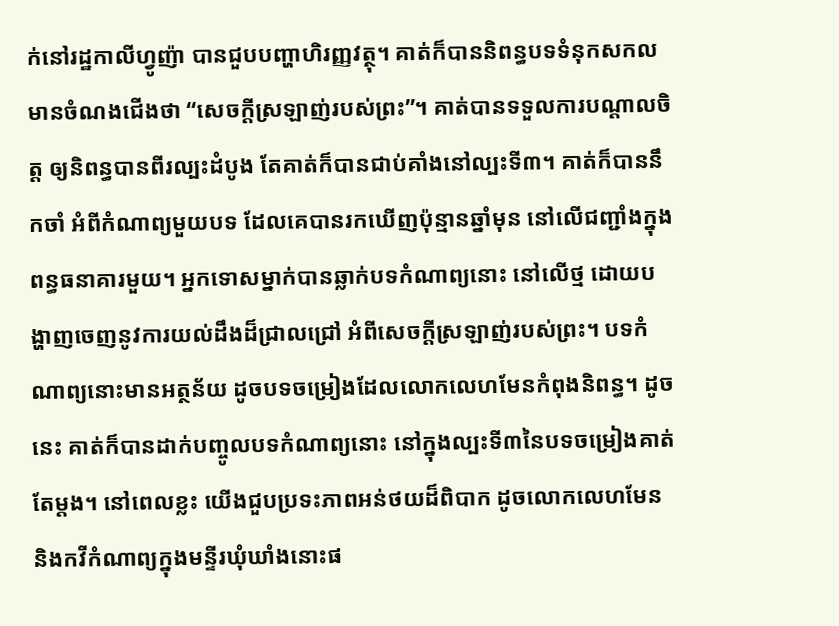ក់នៅរដ្ឋកាលីហ្វូញ៉ា បានជួបបញ្ហាហិរញ្ញវត្ថុ។ គាត់ក៏បាននិពន្ធបទទំនុកសកលមានចំណងជើងថា “សេចក្តីស្រឡាញ់របស់ព្រះ”។ គាត់បានទទួលការបណ្តាលចិត្ត ឲ្យនិពន្ធបានពីរល្បះដំបូង តែគាត់ក៏បានជាប់គាំងនៅល្បះទី៣។ គាត់ក៏បាននឹកចាំ អំពីកំណាព្យមួយបទ ដែលគេបានរកឃើញប៉ុន្មានឆ្នាំមុន នៅលើជញ្ជាំងក្នុងពន្ធធនាគារមួយ។ អ្នកទោសម្នាក់បានឆ្លាក់បទកំណាព្យនោះ នៅលើថ្ម ដោយបង្ហាញចេញនូវការយល់ដឹងដ៏ជ្រាលជ្រៅ អំពីសេចក្តីស្រឡាញ់របស់ព្រះ។ បទកំណាព្យនោះមានអត្ថន័យ ដូចបទចម្រៀងដែលលោកលេហមែនកំពុងនិពន្ធ។ ដូចនេះ គាត់ក៏បានដាក់បញ្ចូលបទកំណាព្យនោះ នៅក្នុងល្បះទី៣នៃបទចម្រៀងគាត់តែម្តង។ នៅពេលខ្លះ យើងជួបប្រទះភាពអន់ថយដ៏ពិបាក ដូចលោកលេហមែន និងកវីកំណាព្យក្នុងមន្ទីរឃុំឃាំងនោះផ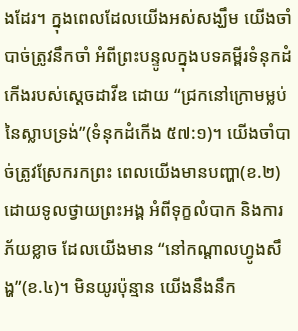ងដែរ។ ក្នុងពេលដែលយើងអស់សង្ឃឹម យើងចាំបាច់ត្រូវនឹកចាំ អំពីព្រះបន្ទូលក្នុងបទគម្ពីរទំនុកដំកើងរបស់ស្តេចដាវីឌ ដោយ “ជ្រកនៅក្រោមម្លប់នៃស្លាបទ្រង់”(ទំនុកដំកើង ៥៧:១)។ យើងចាំបាច់ត្រូវស្រែករកព្រះ ពេលយើងមានបញ្ហា(ខ.២) ដោយទូលថ្វាយព្រះអង្គ អំពីទុក្ខលំបាក និងការភ័យខ្លាច ដែលយើងមាន “នៅកណ្តាលហ្វូងសឹង្ហ”(ខ.៤)។ មិនយូរប៉ុន្មាន យើងនឹងនឹក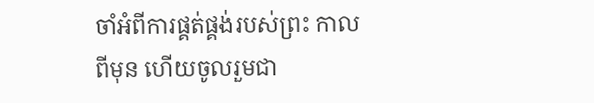ចាំអំពីការផ្គត់ផ្គង់របស់ព្រះ កាលពីមុន ហើយចូលរួមជា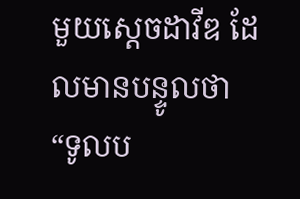មួយស្តេចដាវីឌ ដែលមានបន្ទូលថា “ទូលប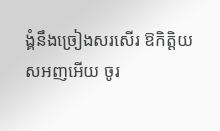ង្គំនឹងច្រៀងសរសើរ ឱកិត្តិយសអញអើយ ចូរ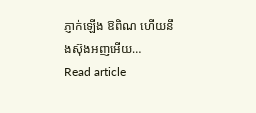ភ្ញាក់ឡើង ឱពិណ ហើយនឹងស៊ុងអញអើយ…
Read article